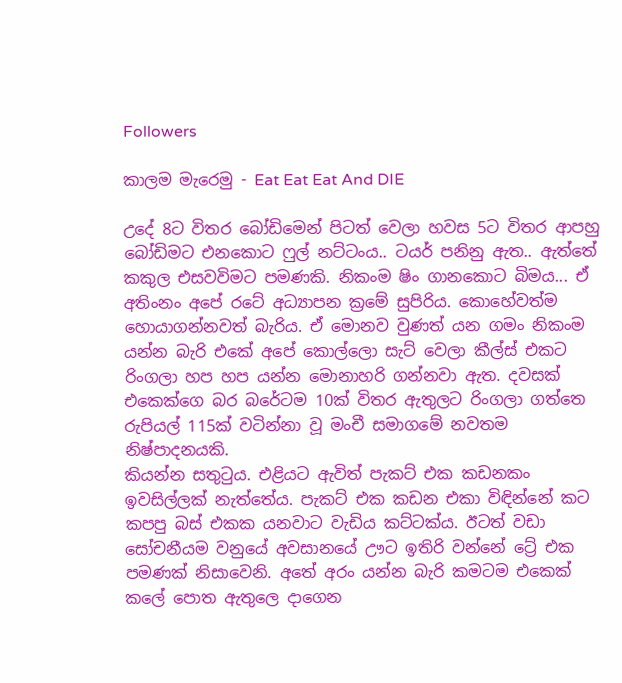Followers

කාලම මැරෙමු - Eat Eat Eat And DIE

උදේ 8ට විතර බෝඩිමෙන් පිටත් වෙලා හවස 5ට විතර ආපහු බෝඩිමට එනකොට ෆුල් නට්ටංය.. ටයර් පනිනු ඇත.. ඇත්තේ කකුල එසවවිමට පමණකි. නිකංම ෂිං ගානකොට බිමය... ඒ අතිංනං අපේ රටේ අධ්‍යාපන ක්‍රමේ සුපිරිය. කොහේවත්ම හොයාගන්නවත් බැරිය. ඒ මොනව වුණත් යන ගමං නිකංම යන්න බැරි එකේ අපේ කොල්ලො සැට් වෙලා කීල්ස් එකට රිංගලා හප හප යන්න මොනාහරි ගන්නවා ඇත. දවසක් එකෙක්ගෙ බර බරේටම 10ක් විතර ඇතුලට රිංගලා ගත්තෙ රුපියල් 115ක් වටින්නා වූ මංචී සමාගමේ නවතම නිෂ්පාදනයකි.
කියන්න සතුටුය. එළියට ඇවිත් පැකට් එක කඩනකං ඉවසිල්ලක් නැත්තේය. පැකට් එක කඩන එකා විඳින්නේ කට කපපු බස් එකක යනවාට වැඩිය කට්ටක්ය. ඊටත් වඩා සෝචනීයම වනුයේ අවසානයේ ඌට ඉතිරි වන්නේ ට්‍රේ එක පමණක් නිසාවෙනි. අතේ අරං යන්න බැරි කමටම එකෙක් කලේ පොත ඇතුලෙ දාගෙන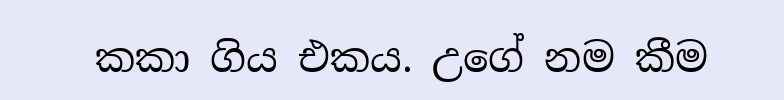කකා ගිය එකය. උගේ නම කීම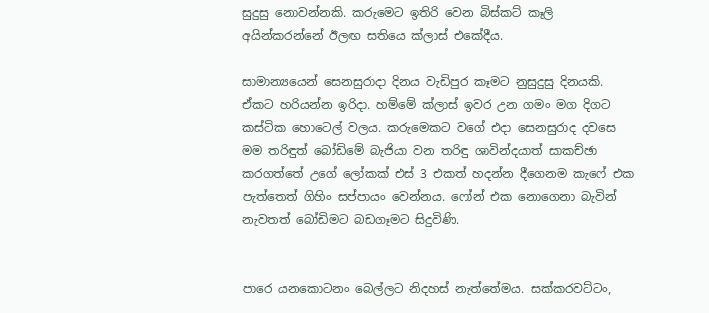සුදුසු නොවන්නකි. කරුමෙට ඉතිරි වෙන බිස්කට් කෑලි අයින්කරන්නේ ඊලඟ සතියෙ ක්ලාස් එකේදීය.

සාමාන්‍යයෙන් සෙනසුරාදා දිනය වැඩිපුර කෑමට නුසුදුසු දිනයකි. ඒකට හරියන්න ඉරිදා. හම්මේ ක්ලාස් ඉවර උන ගමං මග දිගට කස්ටික හොටෙල් වලය. කරුමෙකට වගේ එදා සෙනසුරාද දවසෙ මම තරිඳුත් බෝඩිමේ බැජියා වන තරිඳු ශාවින්දයාත් සාකච්ඡා කරගත්තේ උගේ ලෝකක් එස් 3 එකත් හදන්න දීගෙනම කැෆේ එක පැත්තෙත් ගිහිං සප්පායං වෙන්නය. ෆෝන් එක නොගෙනා බැවින් නැවතත් බෝඩිමට බඩගෑමට සිදුවිණි.


පාරෙ යනකොටනං බෙල්ලට නිදහස් නැත්තේමය. සක්කරවට්ටං,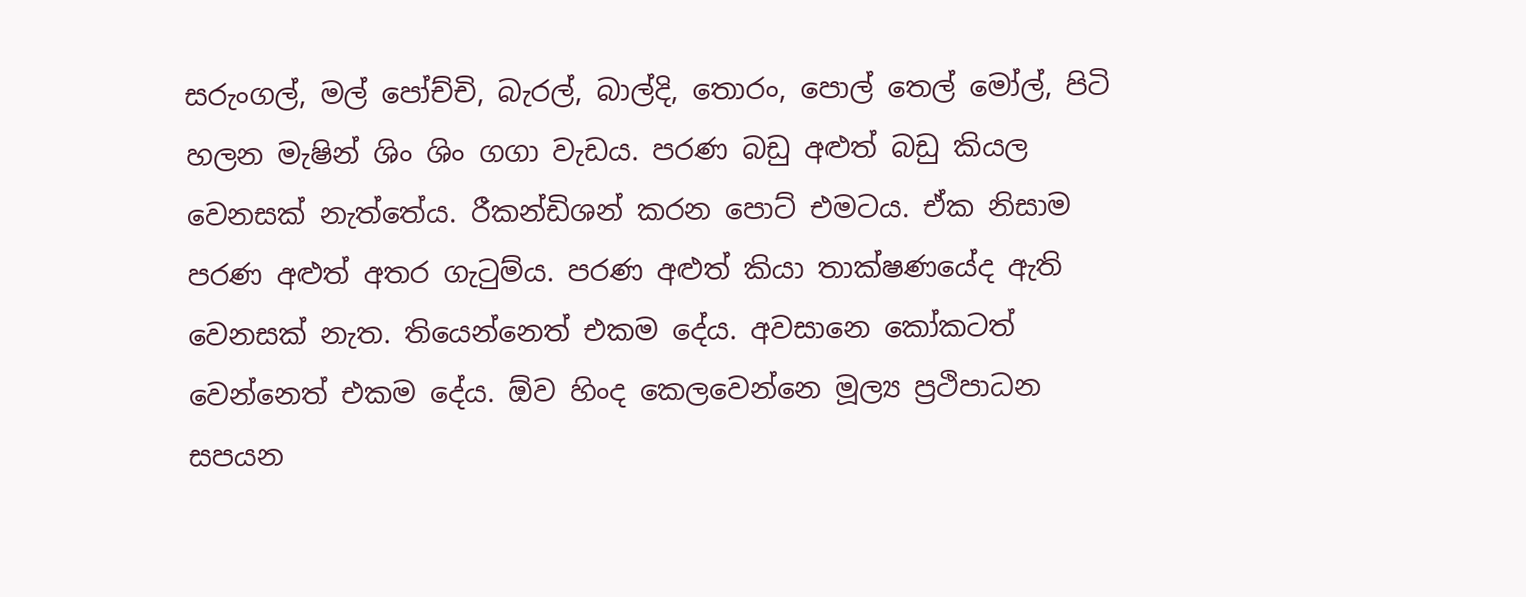සරුංගල්, මල් පෝච්චි, බැරල්, බාල්දි, තොරං, පොල් තෙල් මෝල්, පිටි හලන මැෂින් ශිං ශිං ගගා වැඩය. පරණ බඩු අළුත් බඩු කියල වෙනසක් නැත්තේය. රීකන්ඩිශන් කරන පොට් එමටය. ඒක නිසාම පරණ අළුත් අතර ගැටුම්ය. පරණ අළුත් කියා තාක්ෂණයේද ඇති වෙනසක් නැත. තියෙන්නෙත් එකම දේය. අවසානෙ කෝකටත් වෙන්නෙත් එකම දේය. ඕව හිංද කෙලවෙන්නෙ මූල්‍ය ප්‍රථිපාධන සපයන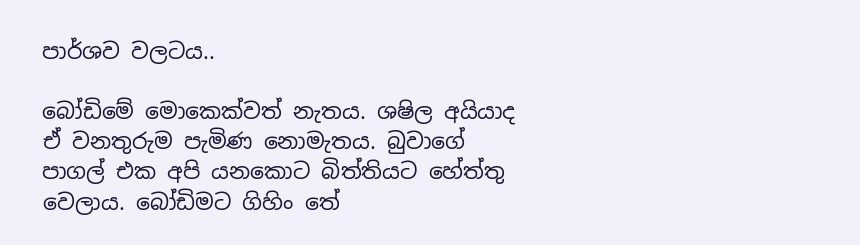පාර්ශව වලටය..

බෝඩිමේ මොකෙක්වත් නැතය. ශෂිල අයියාද ඒ වනතුරුම පැමිණ නොමැතය. බුවාගේ පාගල් එක අපි යනකොට බිත්තියට හේත්තු වෙලාය. බෝඩිමට ගිහිං තේ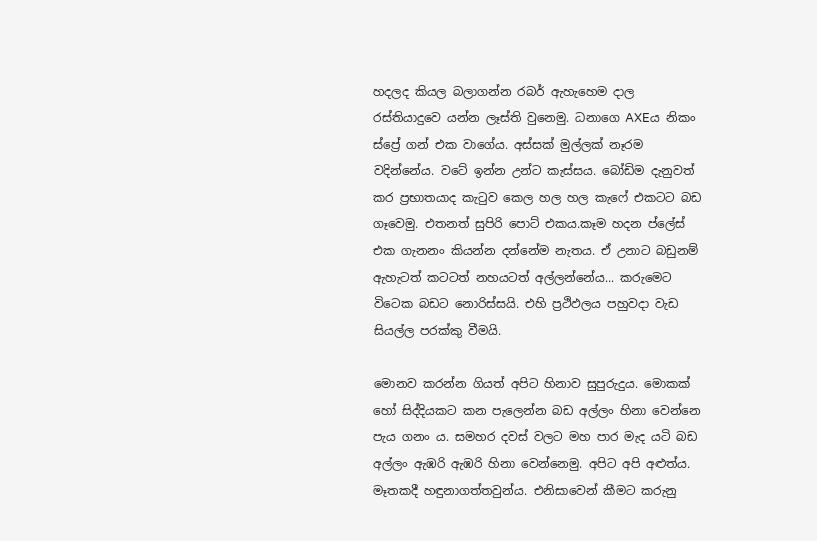හදලද කියල බලාගන්න රබර් ඇහැහෙම දාල රස්තියාදුවෙ යන්න ලෑස්ති වුනෙමු. ධනාගෙ AXEය නිකං ස්ප්‍රේ ගන් එක වාගේය. අස්සක් මුල්ලක් නෑරම වදින්නේය. වටේ ඉන්න උන්ට කැස්සය. බෝඩිම දැනුවත් කර ප්‍රභාතයාද කැටුව කෙල හල හල කැෆේ එකටට බඩ ගෑවෙමු. එතනත් සුපිරි පොට් එකය.කෑම හදන ප්ලේස් එක ගැනනං කියන්න දන්නේම නැතය. ඒ උනාට බඩුනම් ඇහැටත් කටටත් නහයටත් අල්ලන්නේය... කරුමෙට විටෙක බඩට නොරිස්සයි. එහි ප්‍රථිඵලය පහුවදා වැඩ සියල්ල පරක්කු වීමයි.

මොනව කරන්න ගියත් අපිට හිනාව සුපුරුදුය. මොකක් හෝ සිද්දියකට කන පැලෙන්න බඩ අල්ලං හිනා වෙන්නෙ පැය ගනං ය. සමහර දවස් වලට මහ පාර මැද යටි බඩ අල්ලං ඇඹරි ඇඹරි හිනා වෙන්නෙමු. අපිට අපි අළුත්ය. මෑතකදී හඳුනාගත්තවුන්ය. එනිසාවෙන් කීමට කරුනු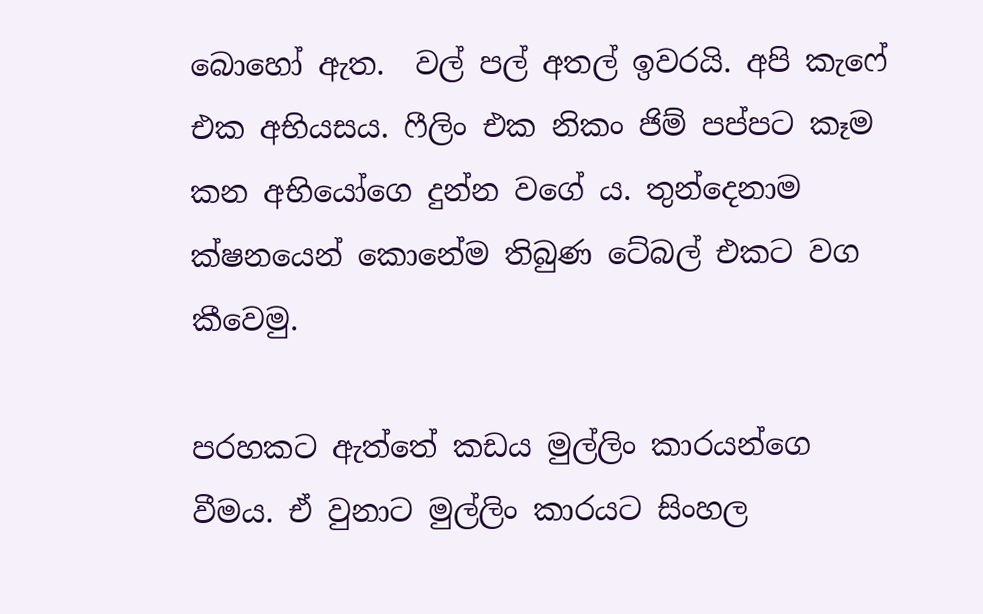බොහෝ ඇත.  වල් පල් අතල් ඉවරයි. අපි කැෆේ එක අභියසය. ෆීලිං එක නිකං ජිම් පප්පට කෑම කන අභියෝගෙ දුන්න වගේ ය. තුන්දෙනාම ක්ෂනයෙන් කොනේම තිබුණ ටේබල් එකට වග කීවෙමු.

පරහකට ඇත්තේ කඩය මුල්ලිං කාරයන්ගෙ වීමය. ඒ වුනාට මුල්ලිං කාරයට සිංහල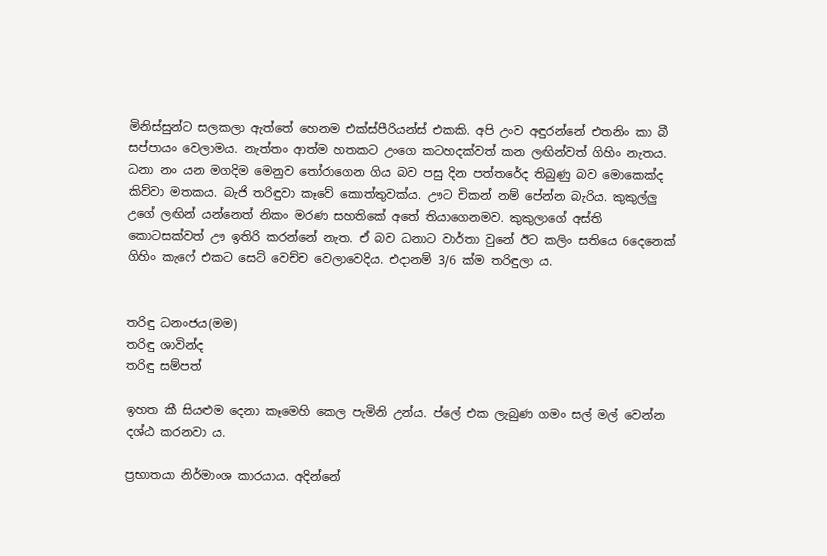මිනිස්සුන්ට සලකලා ඇත්තේ හෙනම එක්ස්පීරියන්ස් එකකි. අපි උංව අඳුරන්නේ එතනිං කා බී සප්පායං වෙලාමය. නැත්තං ආත්ම හතකට උංගෙ කටහදක්වත් කන ලඟින්වත් ගිහිං නැතය. ධනා නං යන මගදිම මෙනුව තෝරාගෙන ගිය බව පසු දින පත්තරේද තිබුණු බව මොකෙක්ද කිව්වා මතකය. බැජි තරිඳුවා කෑවේ කොත්තුවක්ය. ඌට චිකන් නම් පේන්න බැරිය. කුකුල්ලු උගේ ලඟින් යන්නෙත් නිකං මරණ සහතිකේ අතේ තියාගෙනමව. කුකුලාගේ අස්ති කොටසක්වත් ඌ ඉතිරි කරන්නේ නැත. ඒ බව ධනාට වාර්තා වුනේ ඊට කලිං සතියෙ 6දෙනෙක් ගිහිං කැෆේ එකට සෙට් වෙච්ච වෙලාවෙදිය. එදානම් 3/6 ක්ම තරිඳුලා ය.


තරිඳු ධනංජය(මම)
තරිඳු ශාවින්ද
තරිඳු සම්පත්

ඉහත කී සියළුම දෙනා කෑමෙහි කෙල පැමිනි උන්ය. ප්ලේ එක ලැබුණ ගමං සල් මල් වෙන්න දශ්ඨ කරනවා ය.

ප්‍රභාතයා නිර්මාංශ කාරයාය. අදින්නේ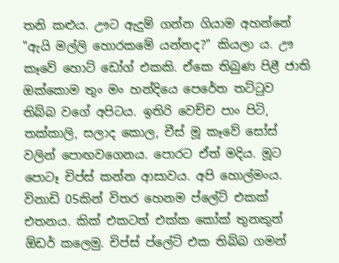තනි කළුය. ඌට ඇදුම් ගන්න ගියාම අහන්නේ "ඇයි මල්ලි හොරකමේ යන්නද?" කියලා ය. ඌ කෑවේ හොට් ඩෝග් එකකි. ඒකෙ තිබුණ පිළී ජාති ඔක්කොම තුං මං හන්දියෙ පෙරේත තට්ටුව තිබ්බ වගේ අපිටය. ඉතිරි වෙච්ච පාං පිටි, තක්කාලි, සලාද කොල, චීස් මූ කෑවේ සෝස් වලින් පොඟවගෙනය. පොරට ඒත් මදිය. මූට පොටෑ චිප්ස් කන්න ආසාවය. අපි හොල්මංය. විනාඩි 05කින් විතර හෙනම ප්ලේට් එකක් එතනය. කික් එකටත් එක්ක කෝක් තුනකුත් ඕඩර් කලෙමු. චිප්ස් ප්ලේට් එක තිබ්බ ගමන්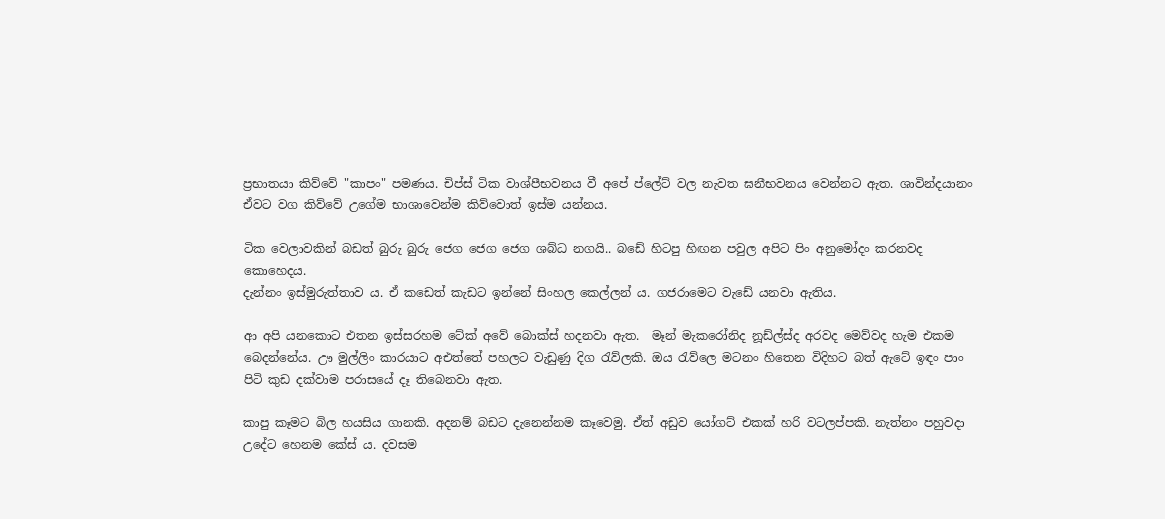ප්‍රභාතයා කිව්වේ "කාපං" පමණය. චිප්ස් ටික වාශ්පීභවනය වී අපේ ප්ලේට් වල නැවත ඝනීභවනය වෙන්නට ඇත. ශාවින්දයානං ඒවට වග කිව්වේ උගේම භාශාවෙන්ම කිව්වොත් ඉස්ම යන්නය.

ටික වෙලාවකින් බඩත් බුරු බුරු ජෙග ජෙග ජෙග ශබ්ධ නගයි.. බඩේ හිටපු හිඟන පවුල අපිට පිං අනුමෝදං කරනවද කොහෙදය.
දැන්නං ඉස්මුරුත්තාව ය. ඒ කඩෙත් කැඩට ඉන්නේ සිංහල කෙල්ලන් ය. ගජරාමෙට වැඩේ යනවා ඇතිය.

ආ අපි යනකොට එතන ඉස්සරහම ටේක් අවේ බොක්ස් හදනවා ඇත.  මෑන් මැකරෝනිද නූඩ්ල්ස්ද අරවද මෙව්වද හැම එකම බෙදන්නේය. ඌ මුල්ලිං කාරයාට අඑත්තේ පහලට වැඩුණු දිග රැව්ලකි. ඔය රැව්ලෙ මටනං හිතෙන විදිහට බත් ඇටේ ඉඳං පාං පිටි කුඩ දක්වාම පරාසයේ දෑ තිබෙනවා ඇත.

කාපු කෑමට බිල හයසිය ගානකි. අදනම් බඩට දැනෙන්නම කෑවෙමු. ඒත් අඩුව යෝගට් එකක් හරි වටලප්පකි. නැත්නං පහුවදා උදේට හෙනම කේස් ය. දවසම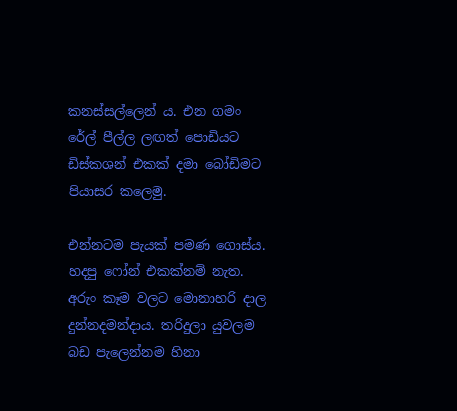කනස්සල්ලෙන් ය. එන ගමං රේල් පීල්ල ලඟත් පොඩියට ඩිස්කශන් එකක් දමා බෝඩිමට පියාසර කලෙමු.

එන්නටම පැයක් පමණ ගොස්ය. හදපු ෆෝන් එකක්නම් නැත. අරුං කෑම වලට මොනාහරි දාල දුන්නදමන්දාය. තරිදුලා යුවලම බඩ පැලෙන්නම හිනා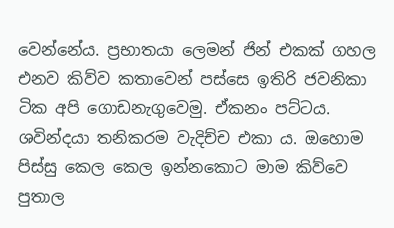වෙන්නේය. ප්‍රභාතයා ලෙමන් ජින් එකක් ගහල එනව කිව්ව කතාවෙන් පස්සෙ ඉතිරි ජවනිකා ටික අපි ගොඩනැගුවෙමු. ඒකනං පට්ටය. ශවින්දයා තනිකරම වැදිච්ච එකා ය. ඔහොම පිස්සු කෙල කෙල ඉන්නකොට මාම කිව්වෙ පුතාල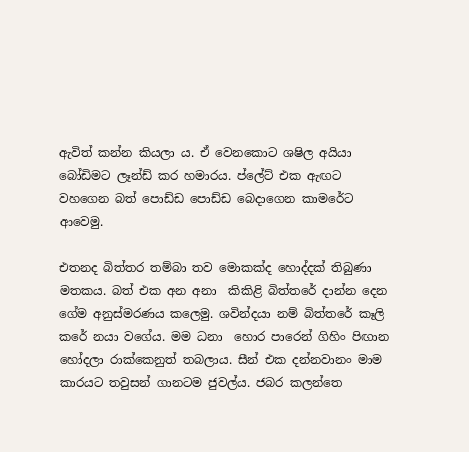ඇවිත් කන්න කියලා ය. ඒ වෙනකොට ශෂිල අයියා බෝඩිමට ලෑන්ඩ් කර හමාරය. ප්ලේට් එක ඇඟට වහගෙන බත් පොඩ්ඩ පොඩ්ඩ බෙදාගෙන කාමරේට ආවෙමු.

එතනද බිත්තර තම්බා තව මොකක්ද හොද්දක් තිබුණා මතකය. බත් එක අන අනා  කිකිළි බිත්තරේ දාන්න දෙන ගේම අනුස්මරණය කලෙමු. ශවින්දයා නම් බිත්තරේ කෑලි කරේ නයා වගේය. මම ධනා  හොර පාරෙන් ගිහිං පිඟාන හෝදලා රාක්කෙනුත් තබලාය. සීන් එක දන්නවානං මාම කාරයට තවුසන් ගානටම ජුවල්ය. ජබර කලන්තෙ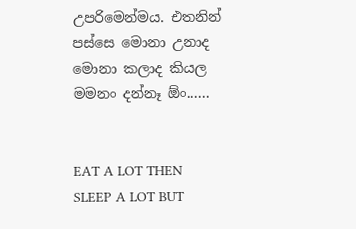උපරිමෙන්මය. එතනින් පස්සෙ මොනා උනාද මොනා කලාද කියල මමනං දන්නෑ ඕං......


EAT A LOT THEN SLEEP A LOT BUT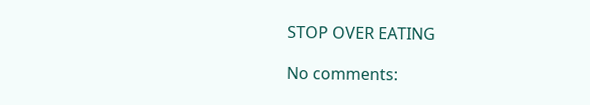STOP OVER EATING

No comments: